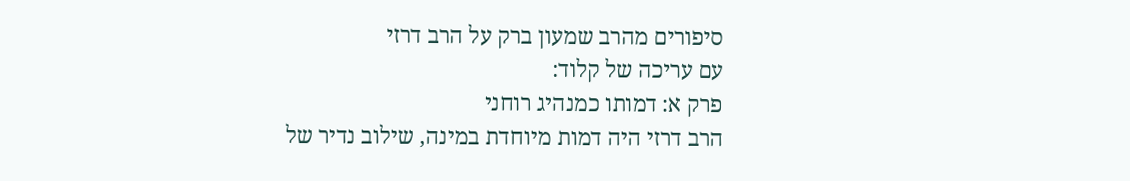סיפורים מהרב שמעון ברק על הרב דרזי
עם עריכה של קלוד:
פרק א: דמותו כמנהיג רוחני
הרב דרזי היה דמות מיוחדת במינה, שילוב נדיר של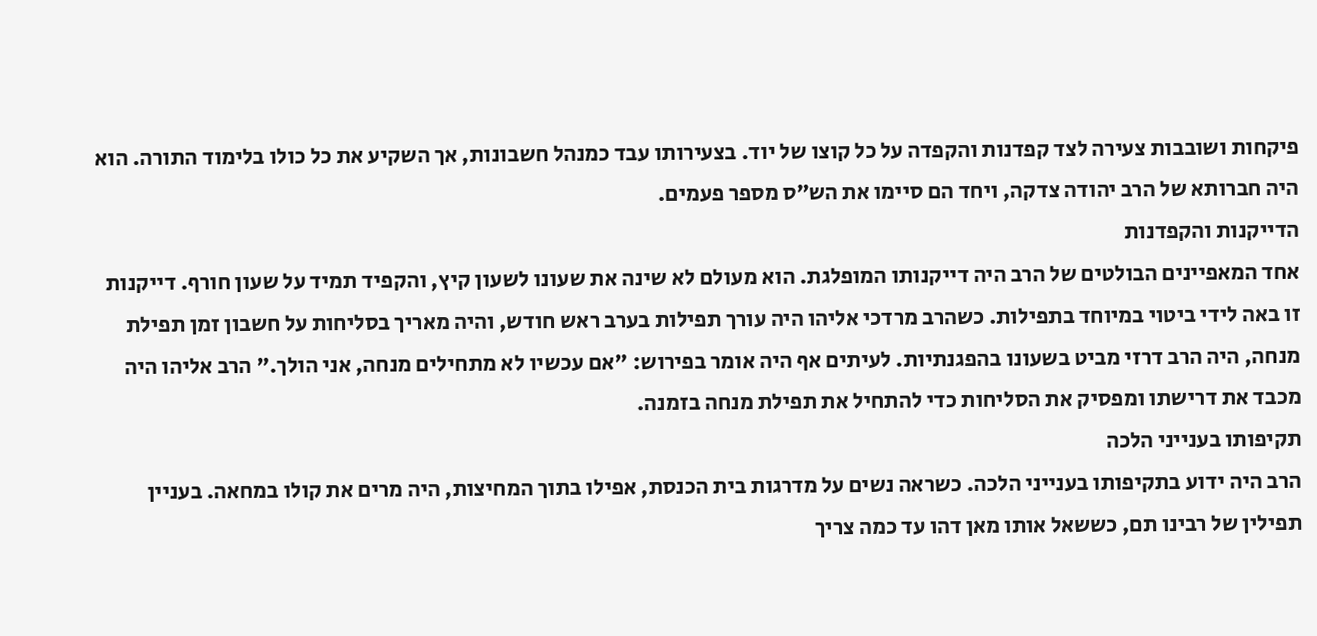פיקחות ושובבות צעירה לצד קפדנות והקפדה על כל קוצו של יוד. בצעירותו עבד כמנהל חשבונות, אך השקיע את כל כולו בלימוד התורה. הוא היה חברותא של הרב יהודה צדקה, ויחד הם סיימו את הש״ס מספר פעמים.
הדייקנות והקפדנות
אחד המאפיינים הבולטים של הרב היה דייקנותו המופלגת. הוא מעולם לא שינה את שעונו לשעון קיץ, והקפיד תמיד על שעון חורף. דייקנות זו באה לידי ביטוי במיוחד בתפילות. כשהרב מרדכי אליהו היה עורך תפילות בערב ראש חודש, והיה מאריך בסליחות על חשבון זמן תפילת מנחה, היה הרב דרזי מביט בשעונו בהפגנתיות. לעיתים אף היה אומר בפירוש: "אם עכשיו לא מתחילים מנחה, אני הולך." הרב אליהו היה מכבד את דרישתו ומפסיק את הסליחות כדי להתחיל את תפילת מנחה בזמנה.
תקיפותו בענייני הלכה
הרב היה ידוע בתקיפותו בענייני הלכה. כשראה נשים על מדרגות בית הכנסת, אפילו בתוך המחיצות, היה מרים את קולו במחאה. בעניין תפילין של רבינו תם, כששאל אותו מאן דהו עד כמה צריך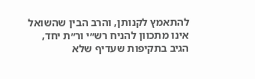להתאמץ לקנותן, והרב הבין שהשואל אינו מתכוון להניח רש״י ור״ת יחד, הגיב בתקיפות שעדיף שלא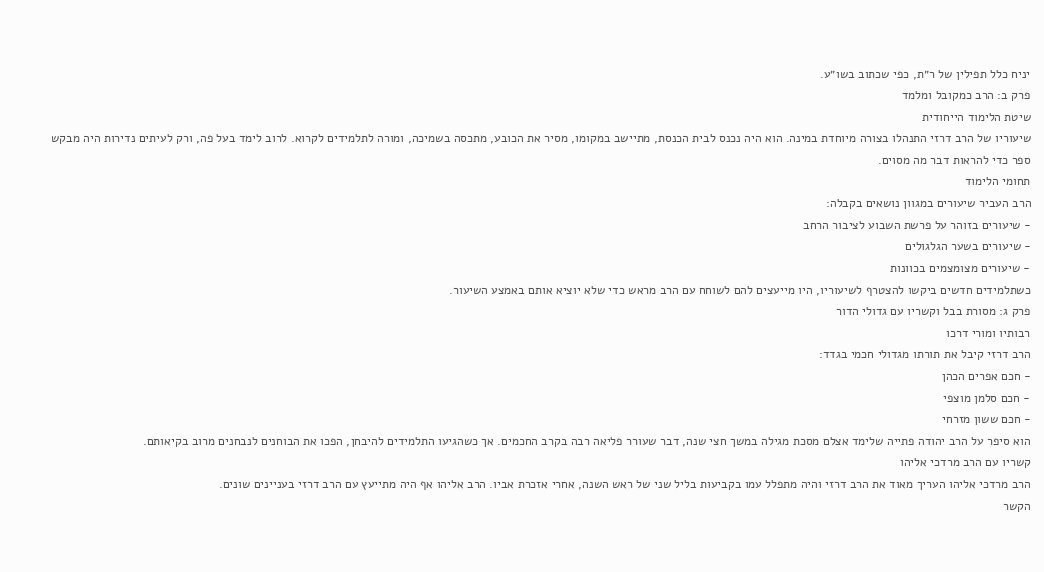יניח כלל תפילין של ר״ת, כפי שכתוב בשו״ע.
פרק ב: הרב כמקובל ומלמד
שיטת הלימוד הייחודית
שיעוריו של הרב דרזי התנהלו בצורה מיוחדת במינה. הוא היה נכנס לבית הכנסת, מתיישב במקומו, מסיר את הכובע, מתכסה בשמיכה, ומורה לתלמידים לקרוא. לרוב לימד בעל פה, ורק לעיתים נדירות היה מבקש ספר כדי להראות דבר מה מסוים.
תחומי הלימוד
הרב העביר שיעורים במגוון נושאים בקבלה:
- שיעורים בזוהר על פרשת השבוע לציבור הרחב
- שיעורים בשער הגלגולים
- שיעורים מצומצמים בכוונות
כשתלמידים חדשים ביקשו להצטרף לשיעוריו, היו מייעצים להם לשוחח עם הרב מראש כדי שלא יוציא אותם באמצע השיעור.
פרק ג: מסורת בבל וקשריו עם גדולי הדור
רבותיו ומורי דרכו
הרב דרזי קיבל את תורתו מגדולי חכמי בגדד:
- חכם אפרים הכהן
- חכם סלמן מוצפי
- חכם ששון מזרחי
הוא סיפר על הרב יהודה פתייה שלימד אצלם מסכת מגילה במשך חצי שנה, דבר שעורר פליאה רבה בקרב החכמים. אך כשהגיעו התלמידים להיבחן, הפכו את הבוחנים לנבחנים מרוב בקיאותם.
קשריו עם הרב מרדכי אליהו
הרב מרדכי אליהו העריך מאוד את הרב דרזי והיה מתפלל עמו בקביעות בליל שני של ראש השנה, אחרי אזכרת אביו. הרב אליהו אף היה מתייעץ עם הרב דרזי בעניינים שונים.
הקשר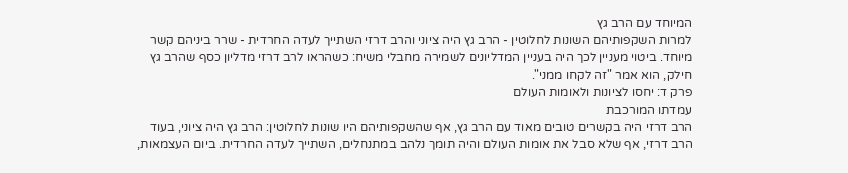המיוחד עם הרב גץ
למרות השקפותיהם השונות לחלוטין - הרב גץ היה ציוני והרב דרזי השתייך לעדה החרדית - שרר ביניהם קשר מיוחד. ביטוי מעניין לכך היה בעניין המדליונים לשמירה מחבלי משיח: כשהראו לרב דרזי מדליון כסף שהרב גץ חילק, הוא אמר "זה לקחו ממני".
פרק ד: יחסו לציונות ולאומות העולם
עמדתו המורכבת
הרב דרזי היה בקשרים טובים מאוד עם הרב גץ, אף שהשקפותיהם היו שונות לחלוטין: הרב גץ היה ציוני, בעוד הרב דרזי, אף שלא סבל את אומות העולם והיה תומך נלהב במתנחלים, השתייך לעדה החרדית. ביום העצמאות,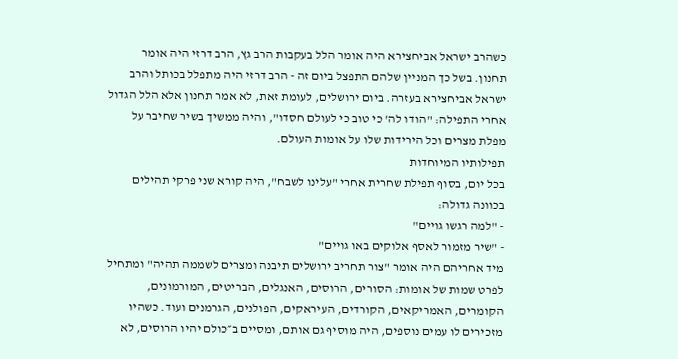כשהרב ישראל אביחצירא היה אומר הלל בעקבות הרב גץ, הרב דרזי היה אומר תחנון. בשל כך המניין שלהם התפצל ביום זה - הרב דרזי היה מתפלל בכותל והרב ישראל אביחצירא בעזרה. ביום ירושלים, לעומת זאת, לא אמר תחנון אלא הלל הגדול אחרי התפילה: "הודו לה' כי טוב כי לעולם חסדו", והיה ממשיך בשיר שחיבר על מפלת מצרים וכל הירידות שלו על אומות העולם.
תפילותיו המיוחדות
בכל יום, בסוף תפילת שחרית אחרי "עלינו לשבח", היה קורא שני פרקי תהילים בכוונה גדולה:
- "למה רגשו גויים"
- "שיר מזמור לאסף אלוקים באו גויים"
מיד אחריהם היה אומר "צור תחריב ירושלים תיבנה ומצרים לשממה תהיה" ומתחיל לפרט שמות של אומות: הסורים, הרוסים, האנגלים, הבריטים, המורמונים, הקומרים, האמריקאים, הקורדים, העיראקים, הפולנים, הגרמנים ועוד. כשהיו מזכירים לו עמים נוספים, היה מוסיף גם אותם, ומסיים ב״כולם יהיו הרוסים, לא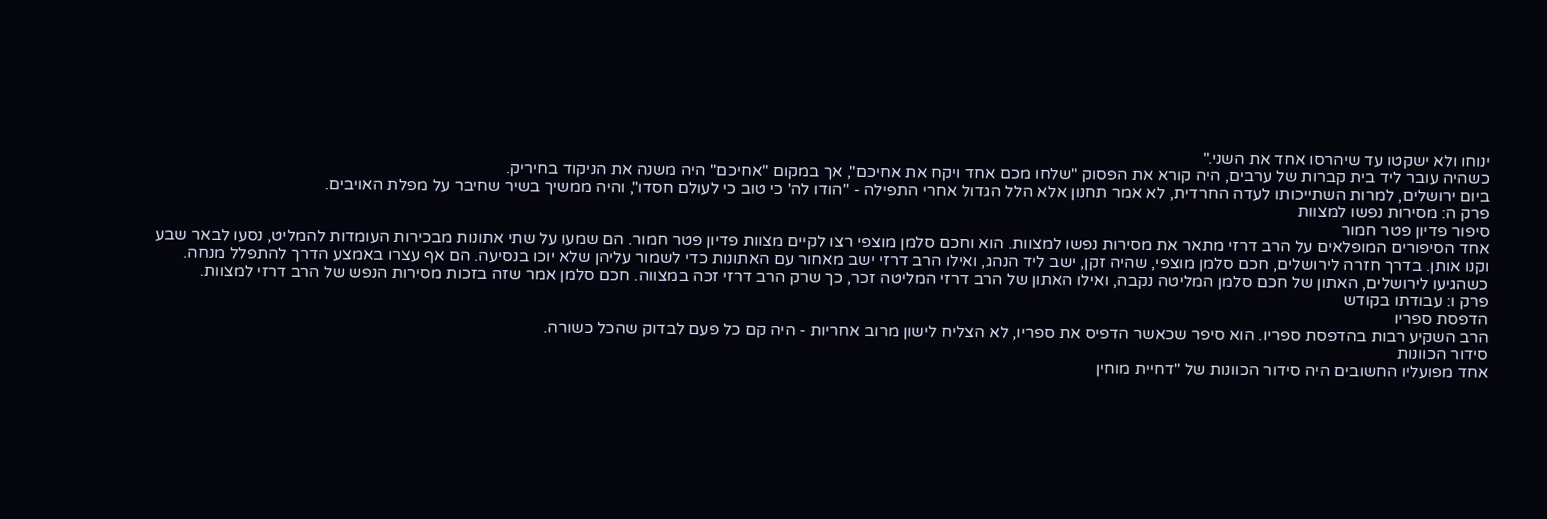ינוחו ולא ישקטו עד שיהרסו אחד את השני."
כשהיה עובר ליד בית קברות של ערבים, היה קורא את הפסוק "שלחו מכם אחד ויקח את אחיכם", אך במקום "אחיכם" היה משנה את הניקוד בחיריק.
ביום ירושלים, למרות השתייכותו לעדה החרדית, לא אמר תחנון אלא הלל הגדול אחרי התפילה - "הודו לה' כי טוב כי לעולם חסדו", והיה ממשיך בשיר שחיבר על מפלת האויבים.
פרק ה: מסירות נפשו למצוות
סיפור פדיון פטר חמור
אחד הסיפורים המופלאים על הרב דרזי מתאר את מסירות נפשו למצוות. הוא וחכם סלמן מוצפי רצו לקיים מצוות פדיון פטר חמור. הם שמעו על שתי אתונות מבכירות העומדות להמליט, נסעו לבאר שבע וקנו אותן. בדרך חזרה לירושלים, חכם סלמן מוצפי, שהיה זקן, ישב ליד הנהג, ואילו הרב דרזי ישב מאחור עם האתונות כדי לשמור עליהן שלא יוכו בנסיעה. הם אף עצרו באמצע הדרך להתפלל מנחה. כשהגיעו לירושלים, האתון של חכם סלמן המליטה נקבה, ואילו האתון של הרב דרזי המליטה זכר, כך שרק הרב דרזי זכה במצווה. חכם סלמן אמר שזה בזכות מסירות הנפש של הרב דרזי למצוות.
פרק ו: עבודתו בקודש
הדפסת ספריו
הרב השקיע רבות בהדפסת ספריו. הוא סיפר שכאשר הדפיס את ספריו, לא הצליח לישון מרוב אחריות - היה קם כל פעם לבדוק שהכל כשורה.
סידור הכוונות
אחד מפועליו החשובים היה סידור הכוונות של "דחיית מוחין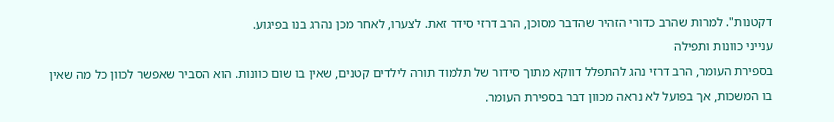דקטנות". למרות שהרב כדורי הזהיר שהדבר מסוכן, הרב דרזי סידר זאת. לצערו, לאחר מכן נהרג בנו בפיגוע.
ענייני כוונות ותפילה
בספירת העומר, הרב דרזי נהג להתפלל דווקא מתוך סידור של תלמוד תורה לילדים קטנים, שאין בו שום כוונות. הוא הסביר שאפשר לכוון כל מה שאין בו המשכות, אך בפועל לא נראה מכוון דבר בספירת העומר.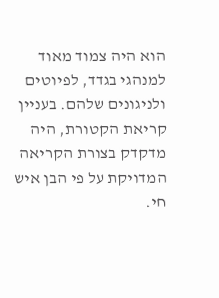הוא היה צמוד מאוד למנהגי בגדד, לפיוטים ולניגונים שלהם. בעניין קריאת הקטורת, היה מדקדק בצורת הקריאה המדויקת על פי הבן איש חי.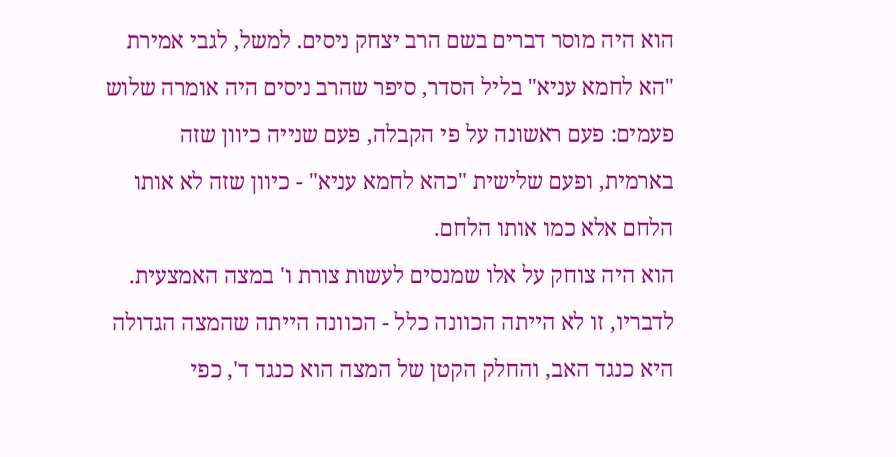הוא היה מוסר דברים בשם הרב יצחק ניסים. למשל, לגבי אמירת "הא לחמא עניא" בליל הסדר, סיפר שהרב ניסים היה אומרה שלוש פעמים: פעם ראשונה על פי הקבלה, פעם שנייה כיוון שזה בארמית, ופעם שלישית "כהא לחמא עניא" - כיוון שזה לא אותו הלחם אלא כמו אותו הלחם.
הוא היה צוחק על אלו שמנסים לעשות צורת ו' במצה האמצעית. לדבריו, זו לא הייתה הכוונה כלל - הכוונה הייתה שהמצה הגדולה היא כנגד האב, והחלק הקטן של המצה הוא כנגד ד', כפי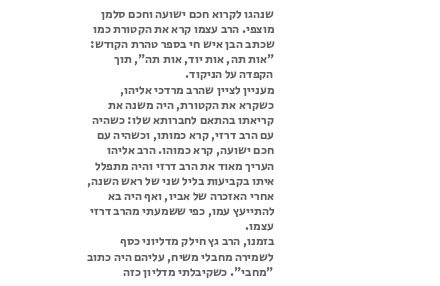שנהגו לקרוא חכם ישועה וחכם סלמן מוצפי. הרב עצמו קרא את הקטורת כמו שכתב הבן איש חי בספר טהרת הקודש: "אות תה, אות יוד, אות תה", תוך הקפדה על הניקוד.
מעניין לציין שהרב מרדכי אליהו, כשקרא את הקטורת, היה משנה את קריאתו בהתאם לחברותא שלו: כשהיה עם הרב דרזי, קרא כמותו, וכשהיה עם חכם ישועה, קרא כמוהו. הרב אליהו העריך מאוד את הרב דרזי והיה מתפלל איתו בקביעות בליל שני של ראש השנה, אחרי האזכרה של אביו, ואף היה בא להתייעץ עמו, כפי ששמעתי מהרב דרזי עצמו.
בזמנו, הרב גץ חילק מדליוני כסף לשמירה מחבלי משיח, עליהם היה כתוב "מחבי". כשקיבלתי מדליון כזה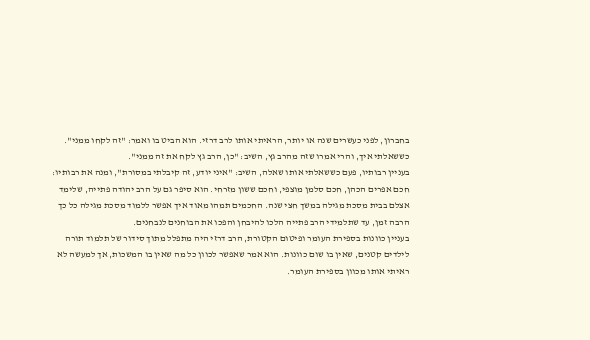בחברון, לפני כעשרים שנה או יותר, הראיתי אותו לרב דרזי. הוא הביט בו ואמר: "זה לקחו ממני". כששאלתי איך, והרי אמרו שזה מהרב גץ, השיב: "כן, הרב גץ לקח את זה ממני".
בעניין רבותיו, פעם כששאלתי אותו שאלה, השיב: "איני יודע, זה קיבלתי במסורת", ומנה את רבותיו: חכם אפרים הכהן, חכם סלמן מוצפי, וחכם ששון מזרחי. הוא סיפר גם על הרב יהודה פתייה, שלימד אצלם בבית מסכת מגילה במשך חצי שנה. החכמים תמהו מאוד איך אפשר ללמוד מסכת מגילה כל כך הרבה זמן, עד שתלמידי הרב פתייה הלכו להיבחן והפכו את הבוחנים לנבחנים.
בעניין כוונות בספירת העומר ופיטום הקטורת, הרב דרזי היה מתפלל מתוך סידור של תלמוד תורה לילדים קטנים, שאין בו שום כוונות. הוא אמר שאפשר לכוון כל מה שאין בו המשכות, אך למעשה לא ראיתי אותו מכוון בספירת העומר.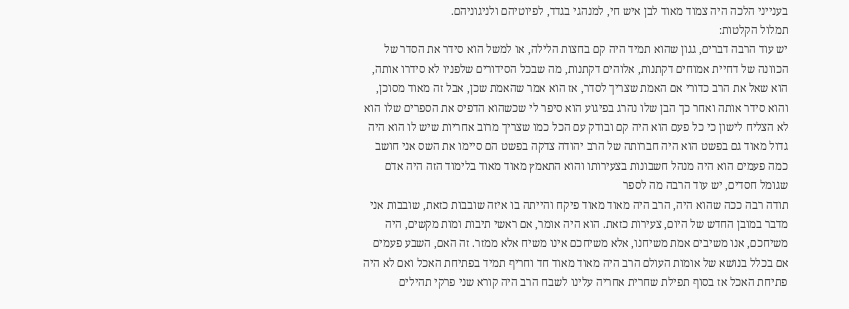בענייני הלכה היה צמוד מאוד לבן איש חי, למנהגי בגדד, לפיוטיהם ולניגוניהם.
תמלול הקלטות:
יש עוד הרבה דברים, גגון שהוא תמיד היה קם בחצות הלילה, או למשל הוא סידר את הסדר של הכוונה של דחיית אמוחים דקתנות, אלוהים דקתנות, מה שבכל הסידורים שלפניו לא סידרו אותה, הוא שאל את הרב כדורי אם האמת שצריך לסדר, אז הוא אמר שהאמת שכן, אבל זה מאוד מסוכן, והוא סידר אותה ואחר כך הבן שלו נהרג בפיגוע הוא סיפר לי שכשהוא הדפיס את הספרים שלו הוא לא הצליח לישון כי כל פעם הוא היה קם ובודק עם הכל כמו שצריך מרוב אחריות שיש לו הוא היה גדול מאוד גם בפשט הוא היה חברותה של הרב יהודה צדקה בפשט הם סיימו את השס אני חושב כמה פעמים הוא היה מנהל חשבונות בצעירותו והוא התאמץ מאוד מאוד בלימוד הזה היה אדם שגומל חסדים, יש עוד הרבה מה לספר
תודה רבה ככה שהוא היה, הרב היה מאוד מאוד פיקח והייתה בו איזה שובבות כזאת, שובבות אני מדבר במובן החדש של היום, צעירות כזאת. הוא היה אומר, אם ראשי תיבות ומות מקשים, היה משיחכם, אנו משיבים אמת משיחנו, אלא משיחכם אינו משיח אלא ממזר. זה האם, השבע פעמים אם בכלל בנושא של אומות העולם הרב היה מאוד מאוד חד וחריף תמיד בפתיחת האכל ואם לא היה פתיחת האכל אז בסוף תפילת שחרית אחריה עלינו לשבח הרב היה קורא שני פרקי תהילים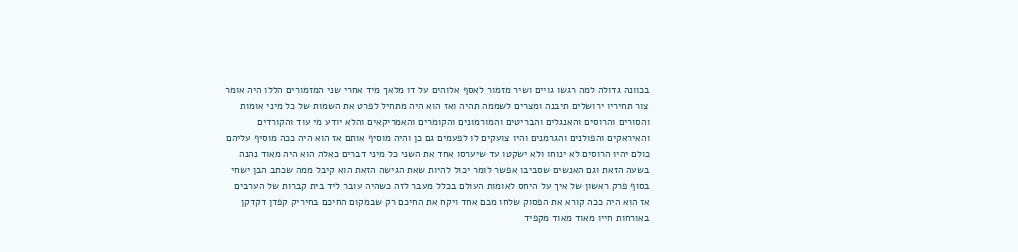בכוונה גדולה למה רגשו גויים ושיר מזמור לאסף אלוהים על דו מלאך מיד אחרי שני המזמורים הללו היה אומר צור תחיריו ירושלים תיבנה ומצרים לשממה תהיה ואז הוא היה מתחיל לפרט את השמות של כל מיני אומות והסורים והרוסים והאנגלים והבריטים והמורמונים והקומרים והאמריקאים והלא יודע מי עוד והקורדים והאיראקים והפולנים והגרמנים והיו צועקים לו לפעמים גם כן והיה מוסיף אותם אז הוא היה ככה מוסיף עליהם כולם יהיו הרוסים לא ינוחו ולא ישקטו עד שיערסו אחד את השני כל מיני דברים כאלה הוא היה מאוד נהנה בשעה הזאת וגם האנשים שסביבו אפשר לומר יכול להיות שאת הגישה הזאת הוא קיבל ממה שכתב הבן ישחי בסוף פרק ראשון של איך על היחס לאומות העולם בכלל מעבר לזה כשהיה עובר ליד בית קברות של הערבים אז הוא היה ככה קורא את הפסוק שלחו מכם אחד ויקח את החיכם רק שבמקום החיכם בחיריק קפדן דקדקן באורחות חייו מאוד מאוד מקפיד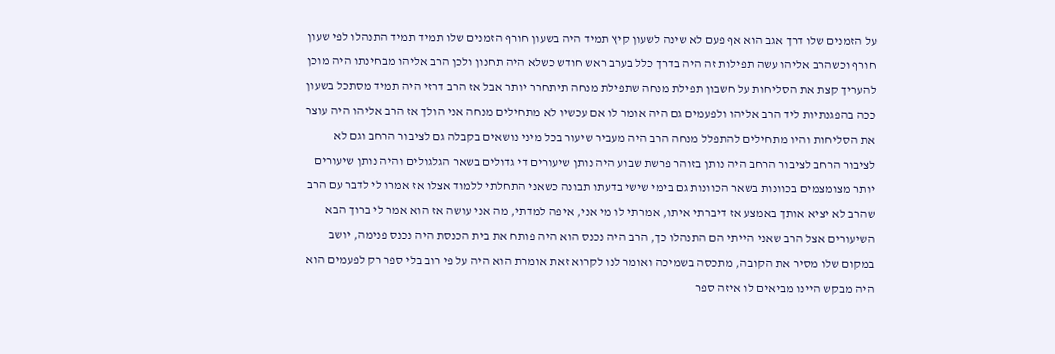על הזמנים שלו דרך אגב הוא אף פעם לא שינה לשעון קיץ תמיד היה בשעון חורף הזמנים שלו תמיד תמיד התנהלו לפי שעון חורף וכשהרב אליהו עשה תפילות זה היה בדרך כלל בערב ראש חודש כשלא היה תחנון ולכן הרב אליהו מבחינתו היה מוכן להעריך קצת את הסליחות על חשבון תפילת מנחה שתפילת מנחה תיתחרר יותר אבל אז הרב דרזי היה תמיד מסתכל בשעון ככה בהפגנתיות ליד הרב אליהו ולפעמים גם היה אומר לו אם עכשיו לא מתחילים מנחה אני הולך אז הרב אליהו היה עוצר את הסליחות והיו מתחילים להתפלל מנחה הרב היה מעביר שיעור בכל מיני נושאים בקבלה גם לציבור הרחב וגם לא לציבור הרחב לציבור הרחב היה נותן בזוהר פרשת שבוע היה נותן שיעורים די גדולים בשאר הגלגולים והיה נותן שיעורים יותר מצומצמים בכוונות בשאר הכוונות גם בימי שישי בדעתו תבונה כשאני התחלתי ללמוד אצלו אז אמרו לי לדבר עם הרב שהרב לא יציא אותך באמצע אז דיברתי איתו, אמרתי לו מי אני, איפה למדתי, מה אני עושה אז הוא אמר לי ברוך הבא השיעורים אצל הרב שאני הייתי הם התנהלו כך, הרב היה נכנס הוא היה פותח את בית הכנסת היה נכנס פנימה, יושב במקום שלו מסיר את הקובה, מתכסה בשמיכה ואומר לנו לקרוא זאת אומרת הוא היה על פי רוב בלי ספר רק לפעמים הוא היה מבקש היינו מביאים לו איזה ספר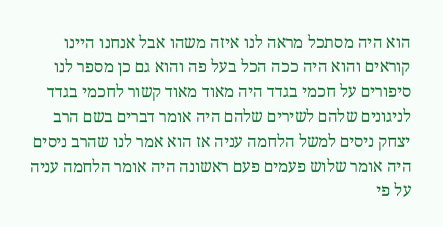הוא היה מסתכל מראה לנו איזה משהו אבל אנחנו היינו קוראים והוא היה ככה הכל בעל פה והוא גם כן מספר לנו סיפורים על חכמי בגדד היה מאוד מאוד קשור לחכמי בגדד לניגונים שלהם לשירים שלהם היה אומר דברים בשם הרב יצחק ניסים למשל הלחמה עניה אז הוא אמר לנו שהרב ניסים היה אומר שלוש פעמים פעם ראשונה היה אומר הלחמה עניה על פי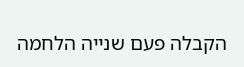הקבלה פעם שנייה הלחמה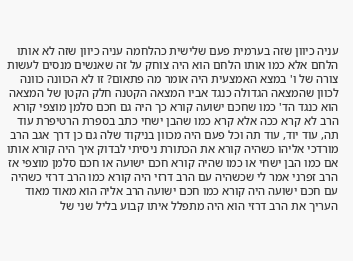עניה כיוון שזה בערמית פעם שלישית כהלחמה עניה כיוון שזה לא אותו הלחם אלא כמו אותו הלחם הוא היה צוחק על זה שאנשים מנסים לעשות צורה של ו' במצא האמצעית היה אומר מה פתאום? זו לא הכוונה כוונה לכוון שהמצאה הגדולה כנגד אביו המצאה הקטנה חלק הקטן של המצאה הוא כנגד הד' כמו שחכם ישועה קורא כך היה גם חכם סלמן מוצפי קורא הרב לא קרא ככה אלא קרא כמו שהבן ישחי כתב בספרת הרטיפרת עוד תה, עוד יוד, עוד תה וכל פעם היה מכוון בניקוד שלה גם כן דרך אגב הרב מורדכי אליהו כשהיה קורא את הכתורת ניסיתי לבדוק איך היה קורא אותו אם כמו הבן ישחי או כמו שהיה קורא חכם ישועה או חכם סלמן מוצפי אז הרב זפרני אמר לי שכשהיה עם הרב דרזי היה קורא כמו הרב דרזי כשהיה עם חכם ישועה היה קורא כמו חכם ישועה הרב אליה הוא מאוד מאוד העריך את הרב דרזי הוא היה מתפלל איתו קבוע בליל שני של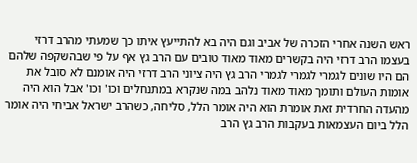ראש השנה אחרי הזכרה של אביב וגם היה בא להתייעץ איתו כך שמעתי מהרב דרזי בעצמו הרב דרזי היה בקשרים מאוד מאוד טובים עם הרב גץ אף על פי שבהשקפה שלהם הם היו שונים לגמרי לגמרי לגמרי הרב גץ היה ציוני הרב דרזי היה אומנם לא סובל את אומות העולם ותומך מאוד מאוד נלהב במה שנקרא במתנחלים וכו' וכו' אבל הוא היה מהעדה החרדית זאת אומרת הוא היה אומר הלל, סליחה, כשהרב ישראל אביחי היה אומר הלל ביום העצמאות בעקבות הרב גץ הרב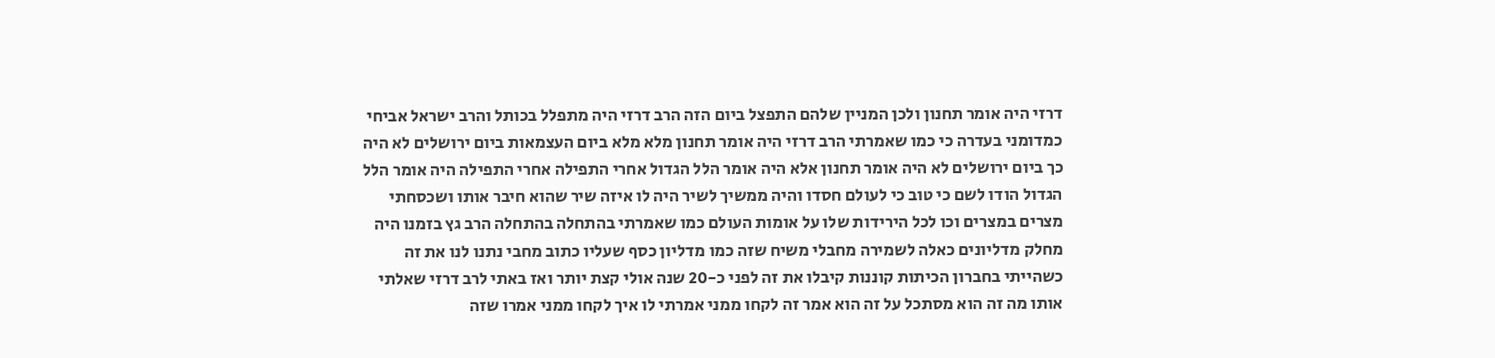דרזי היה אומר תחנון ולכן המניין שלהם התפצל ביום הזה הרב דרזי היה מתפלל בכותל והרב ישראל אביחי כמדומני בעדרה כי כמו שאמרתי הרב דרזי היה אומר תחנון מלא מלא ביום העצמאות ביום ירושלים לא היה כך ביום ירושלים לא היה אומר תחנון אלא היה אומר הלל הגדול אחרי התפילה אחרי התפילה היה אומר הלל הגדול הודו לשם כי טוב כי לעולם חסדו והיה ממשיך לשיר היה לו איזה שיר שהוא חיבר אותו ושכסחתי מצרים במצרים וכו לכל הירידות שלו על אומות העולם כמו שאמרתי בהתחלה בהתחלה הרב גץ בזמנו היה מחלק מדליונים כאלה לשמירה מחבלי משיח שזה כמו מדליון כסף שעליו כתוב מחבי נתנו לנו את זה כשהייתי בחברון הכיתות קוננות קיבלו את זה לפני כ-20 שנה אולי קצת יותר ואז באתי לרב דרזי שאלתי אותו מה זה הוא מסתכל על זה הוא אמר זה לקחו ממני אמרתי לו איך לקחו ממני אמרו שזה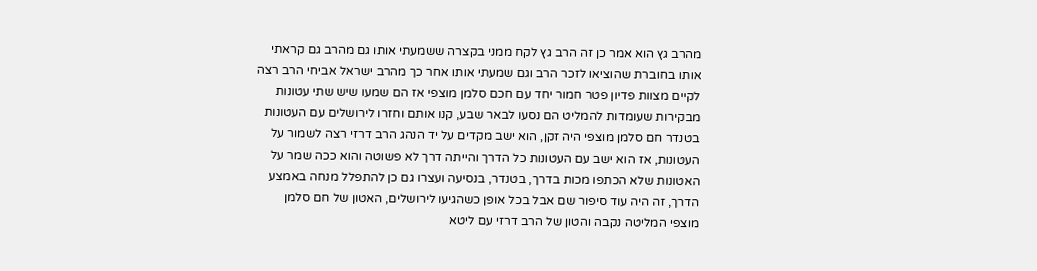מהרב גץ הוא אמר כן זה הרב גץ לקח ממני בקצרה ששמעתי אותו גם מהרב גם קראתי אותו בחוברת שהוציאו לזכר הרב וגם שמעתי אותו אחר כך מהרב ישראל אביחי הרב רצה לקיים מצוות פדיון פטר חמור יחד עם חכם סלמן מוצפי אז הם שמעו שיש שתי עטונות מבקירות שעומדות להמליט הם נסעו לבאר שבע, קנו אותם וחזרו לירושלים עם העטונות בטנדר חם סלמן מוצפי היה זקן, הוא ישב מקדים על יד הנהג הרב דרזי רצה לשמור על העטונות, אז הוא ישב עם העטונות כל הדרך והייתה דרך לא פשוטה והוא ככה שמר על האטונות שלא הכתפו מכות בדרך, בטנדר, בנסיעה ועצרו גם כן להתפלל מנחה באמצע הדרך, זה היה עוד סיפור שם אבל בכל אופן כשהגיעו לירושלים, האטון של חם סלמן מוצפי המליטה נקבה והטון של הרב דרזי עם ליטא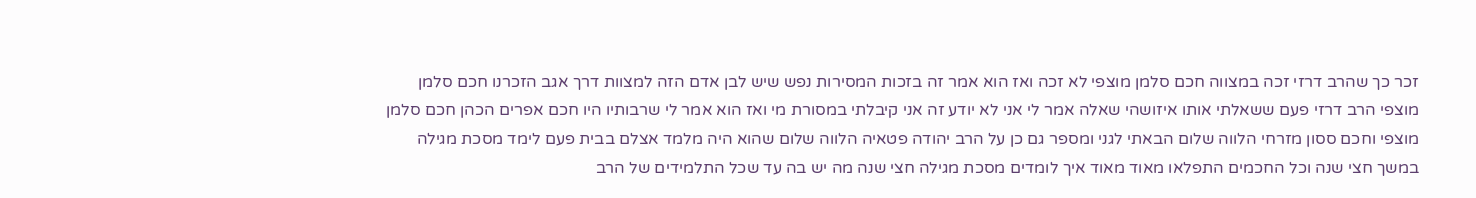זכר כך שהרב דרזי זכה במצווה חכם סלמן מוצפי לא זכה ואז הוא אמר זה בזכות המסירות נפש שיש לבן אדם הזה למצוות דרך אגב הזכרנו חכם סלמן מוצפי הרב דרזי פעם ששאלתי אותו איזושהי שאלה אמר לי אני לא יודע זה אני קיבלתי במסורת מי ואז הוא אמר לי שרבותיו היו חכם אפרים הכהן חכם סלמן מוצפי וחכם ססון מזרחי הלווה שלום הבאתי לגני ומספר גם כן על הרב יהודה פטאיה הלווה שלום שהוא היה מלמד אצלם בבית פעם לימד מסכת מגילה במשך חצי שנה וכל החכמים התפלאו מאוד מאוד איך לומדים מסכת מגילה חצי שנה מה יש בה עד שכל התלמידים של הרב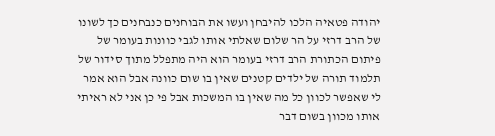יהודה פטאיה הלכו להיבחן ועשו את הבוחנים כנבחנים כך לשונו של הרב דרזי על הר שלום שאלתי אותו לגבי כוונות בעומר של פיתום הכתורת הרב דרזי בעומר הוא היה מתפלל מתוך סידור של תלמוד תורה של ילדים קטנים שאין בו שום כוונה אבל הוא אמר לי שאפשר לכוון כל מה שאין בו המשכות אבל פי כן אני לא ראיתי אותו מכוון בשום דבר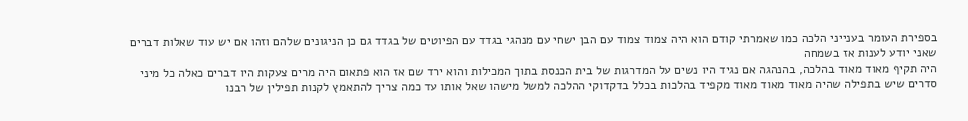בספירת העומר בענייני הלכה כמו שאמרתי קודם הוא היה צמוד צמוד עם הבן ישחי עם מנהגי בגדד עם הפיוטים של בגדד גם כן הניגונים שלהם וזהו אם יש עוד שאלות דברים שאני יודע לענות אז בשמחה
היה תקיף מאוד מאוד בהלכה, בהנהגה אם נגיד היו נשים על המדרגות של בית הכנסת בתוך המכילות והוא ירד שם אז הוא פתאום היה מרים צעקות היו דברים כאלה כל מיני סדרים שיש בתפילה שהיה מאוד מאוד מאוד מקפיד בהלכות בכלל בדקדוקי ההלכה למשל מישהו שאל אותו עד כמה צריך להתאמץ לקנות תפילין של רבנו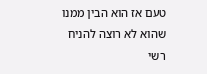טעם אז הוא הבין ממנו שהוא לא רוצה להניח רשי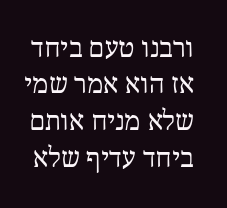ורבנו טעם ביחד אז הוא אמר שמי שלא מניח אותם ביחד עדיף שלא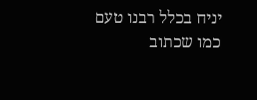יניח בכלל רבנו טעם כמו שכתוב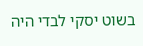בשוט יסקי לבדי היה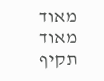מאוד מאוד תקיף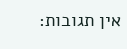אין תגובות: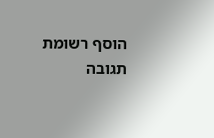הוסף רשומת תגובה